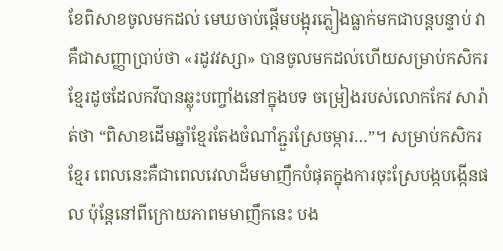ខែពិសាខចូលមកដល់ មេឃចាប់ផ្ដើមបង្អុរភ្លៀងធ្លាក់មកជាបន្តបន្ទាប់ វាគឺជាសញ្ញាប្រាប់ថា «រដូវវស្សា» បានចូលមកដល់ហើយសម្រាប់កសិករខ្មែរដូចដែលកវីបានឆ្លុះបញ្ចាំងនៅក្នុងបទ ចម្រៀងរបស់លោកកែវ សារ៉ាត់ថា “ពិសាខដើមឆ្នាំខ្មែរតែងចំណាំភ្ជួរស្រែចម្ការ…”។ សម្រាប់កសិករខ្មែរ ពេលនេះគឺជាពេលវេលាដ៏មមាញឹកបំផុតក្នុងការចុះស្រែបង្កបង្កើនផល ប៉ុន្តែនៅពីក្រោយភាពមមាញឹកនេះ បង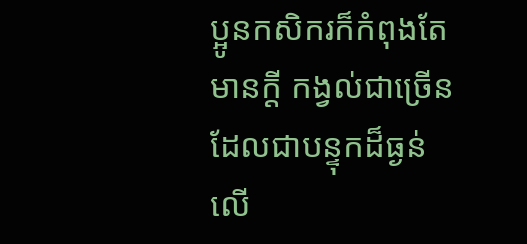ប្អូនកសិករក៏កំពុងតែមានក្តី កង្វល់ជាច្រើន ដែលជាបន្ទុកដ៏ធ្ងន់លើ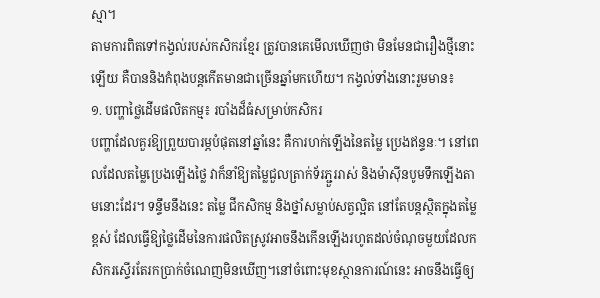ស្មា។
តាមការពិតទៅកង្វល់របស់កសិករខ្មែរ ត្រូវបានគេមើលឃើញថា មិនមែនជារឿងថ្មីនោះឡើយ គឺបាននិងកំពុងបន្តកើតមានជាច្រើនឆ្នាំមកហើយ។ កង្វល់ទាំងនោះរួមមាន៖
១. បញ្ហាថ្លៃដើមផលិតកម្ម៖ របាំងដ៏ធំសម្រាប់កសិករ
បញ្ហាដែលគួរឱ្យព្រួយបារម្ភបំផុតនៅឆ្នាំនេះ គឺការហក់ឡើងនៃតម្លៃ ប្រេងឥន្ទនៈ។ នៅពេលដែលតម្លៃប្រេងឡើងថ្លៃ វាក៏នាំឱ្យតម្លៃជួលត្រាក់ទ័រភ្ជួររាស់ និងម៉ាស៊ីនបូមទឹកឡើងតាមនោះដែរ។ ទន្ទឹមនឹងនេះ តម្លៃ ជីកសិកម្ម និងថ្នាំសម្លាប់សត្វល្អិត នៅតែបន្តស្ថិតក្នុងតម្លៃខ្ពស់ ដែលធ្វើឱ្យថ្លៃដើមនៃការផលិតស្រូវអាចនឹងកើនឡើងរហូតដល់ចំណុចមួយដែលកសិករស្ទើរតែរកប្រាក់ចំណេញមិនឃើញ។នៅចំពោះមុខស្ថានការណ៍នេះ អាចនឹងធ្វើឲ្យ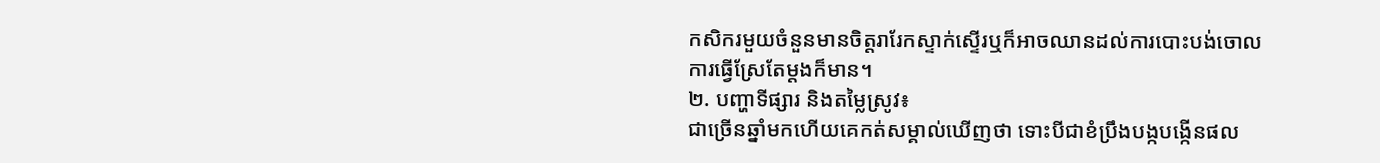កសិករមួយចំនួនមានចិត្តរារែកស្ទាក់ស្ទើរឬក៏អាចឈានដល់ការបោះបង់ចោលការធ្វើស្រែតែម្តងក៏មាន។
២. បញ្ហាទីផ្សារ និងតម្លៃស្រូវ៖
ជាច្រើនឆ្នាំមកហើយគេកត់សម្គាល់ឃើញថា ទោះបីជាខំប្រឹងបង្កបង្កើនផល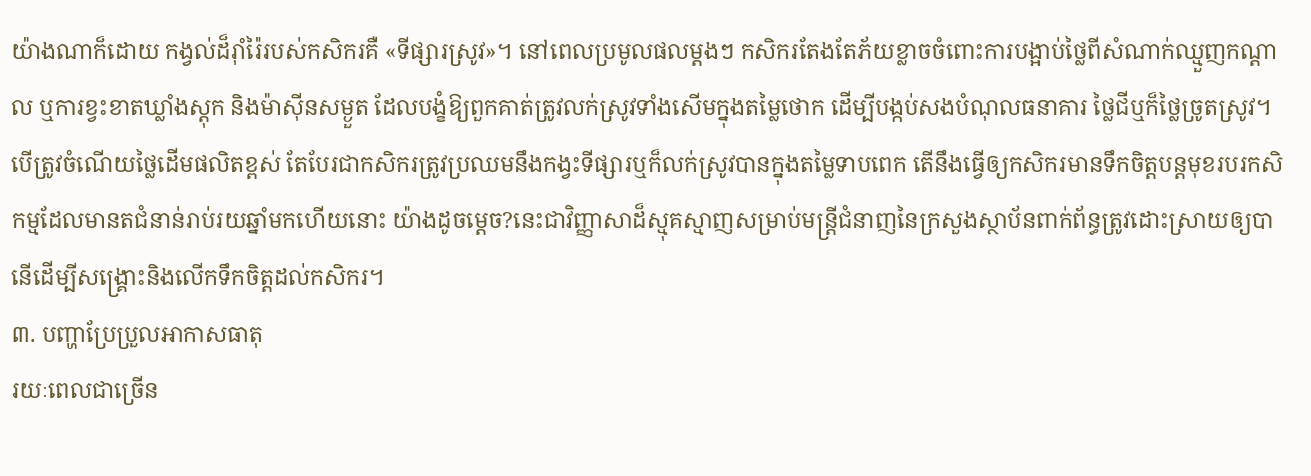យ៉ាងណាក៏ដោយ កង្វល់ដ៏រ៉ាំរ៉ៃរបស់កសិករគឺ «ទីផ្សារស្រូវ»។ នៅពេលប្រមូលផលម្ដងៗ កសិករតែងតែភ័យខ្លាចចំពោះការបង្អាប់ថ្លៃពីសំណាក់ឈ្មួញកណ្ដាល ឬការខ្វះខាតឃ្លាំងស្តុក និងម៉ាស៊ីនសម្ងួត ដែលបង្ខំឱ្យពួកគាត់ត្រូវលក់ស្រូវទាំងសើមក្នុងតម្លៃថោក ដើម្បីបង្កប់សងបំណុលធនាគារ ថ្លៃជីឬក៏ថ្លៃច្រូតស្រូវ។បើត្រូវចំណើយថ្លៃដើមផលិតខ្ពស់ តែបែរជាកសិករត្រូវប្រឈមនឹងកង្វះទីផ្សារឬក៏លក់ស្រូវបានក្នុងតម្លៃទាបពេក តើនឹងធ្វើឲ្យកសិករមានទឹកចិត្តបន្តមុខរបរកសិកម្មដែលមានតជំនាន់រាប់រយឆ្នាំមកហើយនោះ យ៉ាងដូចម្តេច?នេះជាវិញ្ញាសាដ៏ស្មុគស្មាញសម្រាប់មន្ត្រីជំនាញនៃក្រសួងស្ថាប័នពាក់ព័ន្ធត្រូវដោះស្រាយឲ្យបានើដើម្បីសង្គ្រោះនិងលើកទឹកចិត្តដល់កសិករ។
៣. បញ្ហាប្រែប្រួលអាកាសធាតុ
រយៈពេលជាច្រើន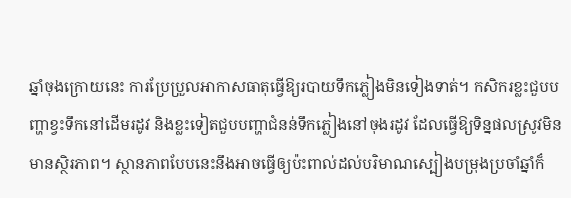ឆ្នាំចុងក្រោយនេះ ការប្រែប្រួលអាកាសធាតុធ្វើឱ្យរបាយទឹកភ្លៀងមិនទៀងទាត់។ កសិករខ្លះជួបបញ្ហាខ្វះទឹកនៅដើមរដូវ និងខ្លះទៀតជួបបញ្ហាជំនន់ទឹកភ្លៀងនៅចុងរដូវ ដែលធ្វើឱ្យទិន្នផលស្រូវមិនមានស្ថិរភាព។ ស្ថានភាពបែបនេះនឹងអាចធ្វើឲ្យប៉ះពាល់ដល់បរិមាណស្បៀងបម្រុងប្រចាំឆ្នាំក៏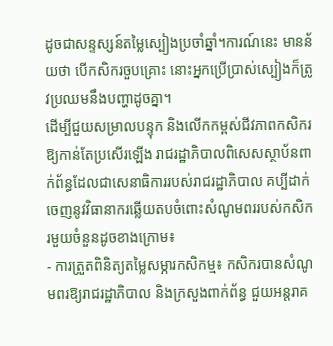ដូចជាសន្ទស្សន៍តម្លៃស្បៀងប្រចាំឆ្នាំ។ការណ៍នេះ មានន័យថា បើកសិករចួបគ្រោះ នោះអ្នកប្រើប្រាស់ស្បៀងក៏ត្រូវប្រឈមនឹងបញ្ហាដូចគ្នា។
ដើម្បីជួយសម្រាលបន្ទុក និងលើកកម្ពស់ជីវភាពកសិករឱ្យកាន់តែប្រសើរឡើង រាជរដ្ឋាភិបាលពិសេសស្ថាប័នពាក់ព័ន្ធដែលជាសេនាធិការរបស់រាជរដ្ឋាភិបាល គប្បីដាក់ចេញនូវវិធានាករឆ្លើយតបចំពោះសំណូមពររបស់កសិករមួយចំនួនដូចខាងក្រោម៖
- ការត្រួតពិនិត្យតម្លៃសម្ភារកសិកម្ម៖ កសិករបានសំណូមពរឱ្យរាជរដ្ឋាភិបាល និងក្រសួងពាក់ព័ន្ធ ជួយអន្តរាគ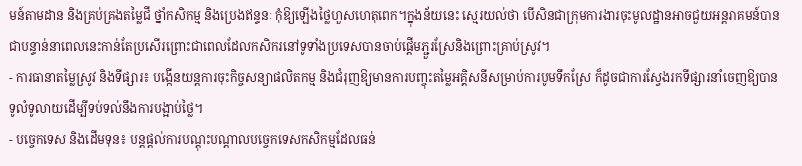មន៍តាមដាន និងគ្រប់គ្រងតម្លៃជី ថ្នាំកសិកម្ម និងប្រេងឥន្ទនៈ កុំឱ្យឡើងថ្លៃហួសហេតុពេក។ក្នុងន័យនេះ ស្មេរយល់ថា បើសិនជាក្រុមការងារចុះមូលដ្ឋានអាចជួយអន្តរាគមន៍បានជាបន្ទាន់នាពេលនេះកាន់តែប្រសើរព្រោះជាពេលដែលកសិករនៅទូទាំងប្រទេសបានចាប់ផ្តើមភ្ជួរស្រែនិងព្រោះគ្រាប់ស្រូវ។
- ការធានាតម្លៃស្រូវ និងទីផ្សារ៖ បង្កើនយន្តការចុះកិច្ចសន្យាផលិតកម្ម និងជំរុញឱ្យមានការបញ្ចុះតម្លៃអគ្គិសនីសម្រាប់ការបូមទឹកស្រែ ក៏ដូចជាការស្វែងរកទីផ្សារនាំចេញឱ្យបានទូលំទូលាយដើម្បីទប់ទល់នឹងការបង្អាប់ថ្លៃ។
- បច្ចេកទេស និងដើមទុន៖ បន្តផ្តល់ការបណ្តុះបណ្តាលបច្ចេកទេសកសិកម្មដែលធន់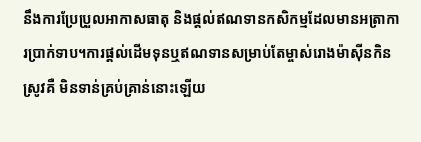នឹងការប្រែប្រួលអាកាសធាតុ និងផ្តល់ឥណទានកសិកម្មដែលមានអត្រាការប្រាក់ទាប។ការផ្តល់ដើមទុនឬឥណទានសម្រាប់តែម្ចាស់រោងម៉ាស៊ីនកិនស្រូវគឺ មិនទាន់គ្រប់គ្រាន់នោះឡើយ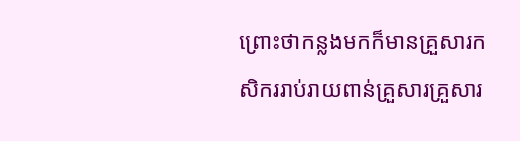ព្រោះថាកន្លងមកក៏មានគ្រួសារកសិកររាប់រាយពាន់គ្រួសារគ្រួសារ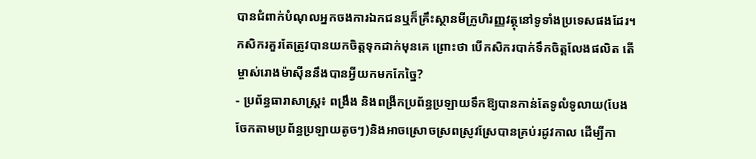បានជំពាក់បំណុលអ្នកចងការឯកជនឬក៏គ្រឹះស្ថានមីក្រូហិរញ្ញវត្ថុនៅទូទាំងប្រទេសផងដែរ។ កសិករគួរតែត្រូវបានយកចិត្តទុកដាក់មុនគេ ព្រោះថា បើកសិករបាក់ទឹកចិត្តលែងផលិត តើម្ចាស់រោងម៉ាស៊ីននឹងបានអ្វីយកមកកែច្នៃ?
- ប្រព័ន្ធធារាសាស្ត្រ៖ ពង្រឹង និងពង្រីកប្រព័ន្ធប្រឡាយទឹកឱ្យបានកាន់តែទូលំទូលាយ(បែងចែកតាមប្រព័ន្ធប្រឡាយតូចៗ)និងអាចស្រោចស្រពស្រូវស្រែបានគ្រប់រដូវកាល ដើម្បីកា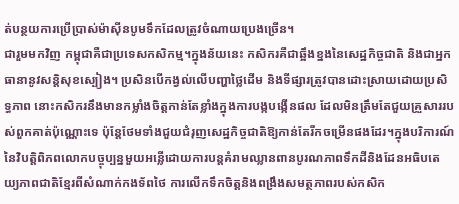ត់បន្ថយការប្រើប្រាស់ម៉ាស៊ីនបូមទឹកដែលត្រូវចំណាយប្រេងច្រើន។
ជារួមមកវិញ កម្ពុជាគឺជាប្រទេសកសិកម្ម។ក្នុងន័យនេះ កសិករគឺជាឆ្អឹងខ្នងនៃសេដ្ឋកិច្ចជាតិ និងជាអ្នកធានានូវសន្តិសុខស្បៀង។ ប្រសិនបើកង្វល់លើបញ្ហាថ្លៃដើម និងទីផ្សារត្រូវបានដោះស្រាយដោយប្រសិទ្ធភាព នោះកសិករនឹងមានកម្លាំងចិត្តកាន់តែខ្លាំងក្នុងការបង្កបង្កើនផល ដែលមិនត្រឹមតែជួយគ្រួសាររបស់ពួកគាត់ប៉ុណ្ណោះទេ ប៉ុន្តែថែមទាំងជួយជំរុញសេដ្ឋកិច្ចជាតិឱ្យកាន់តែរីកចម្រើនផងដែរ។ក្នុងបរិការណ៍នៃវិបត្តិពិភពលោកបច្ចុប្បន្នមួយអន្លើដោយការបន្តគំរាមឈ្លានពានបូរណភាពទឹកដីនិងដែនអធិបតេយ្យភាពជាតិខ្មែរពីសំណាក់កងទ័ពថៃ ការលើកទឹកចិត្តនិងពង្រឹងសមត្ថភាពរបស់កសិក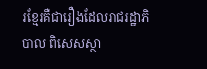រខ្មែរគឺជារឿងដែលរាជរដ្ឋាភិបាល ពិសេសស្ថា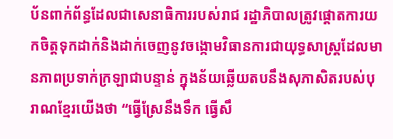ប័នពាក់ព័ន្ធដែលជាសេនាធិការរបស់រាជ រដ្ឋាភិបាលត្រូវផ្តោតការយកចិត្តទុកដាក់និងដាក់ចេញនូវចង្កោមវិធានការជាយុទ្ធសាស្ត្រដែលមានភាពប្រទាក់ក្រឡាជាបន្ទាន់ ក្នុងន័យឆ្លើយតបនឹងសុភាសិតរបស់បុរាណខ្មែរយើងថា “ធ្វើស្រែនឹងទឹក ធ្វើសឹ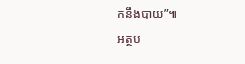កនឹងបាយ”៕
អត្ថប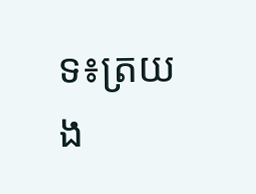ទ៖ត្រយង